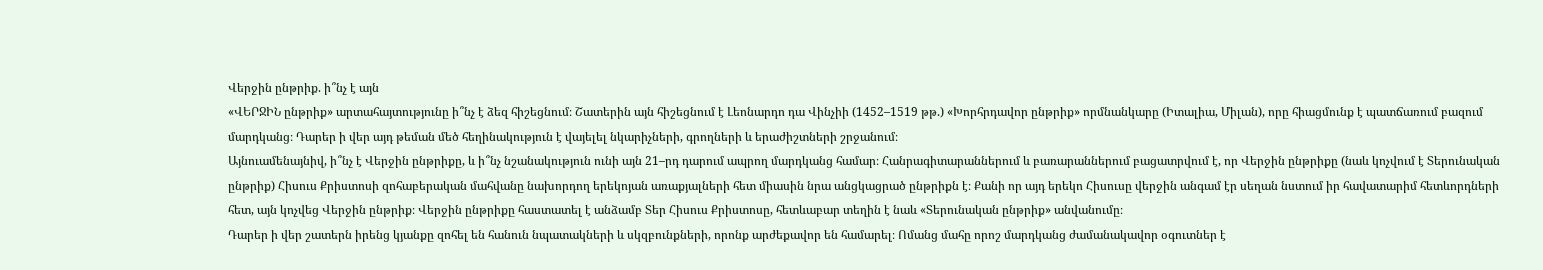Վերջին ընթրիք. ի՞նչ է այն
«ՎԵՐՋԻՆ ընթրիք» արտահայտությունը ի՞նչ է ձեզ հիշեցնում։ Շատերին այն հիշեցնում է Լեոնարդո դա Վինչիի (1452–1519 թթ.) «Խորհրդավոր ընթրիք» որմնանկարը (Իտալիա, Միլան), որը հիացմունք է պատճառում բազում մարդկանց։ Դարեր ի վեր այդ թեման մեծ հեղինակություն է վայելել նկարիչների, գրողների և երաժիշտների շրջանում։
Այնուամենայնիվ, ի՞նչ է Վերջին ընթրիքը, և ի՞նչ նշանակություն ունի այն 21–րդ դարում ապրող մարդկանց համար։ Հանրագիտարաններում և բառարաններում բացատրվում է, որ Վերջին ընթրիքը (նաև կոչվում է Տերունական ընթրիք) Հիսուս Քրիստոսի զոհաբերական մահվանը նախորդող երեկոյան առաքյալների հետ միասին նրա անցկացրած ընթրիքն է։ Քանի որ այդ երեկո Հիսուսը վերջին անգամ էր սեղան նստում իր հավատարիմ հետևորդների հետ, այն կոչվեց Վերջին ընթրիք։ Վերջին ընթրիքը հաստատել է անձամբ Տեր Հիսուս Քրիստոսը, հետևաբար տեղին է նաև «Տերունական ընթրիք» անվանումը։
Դարեր ի վեր շատերն իրենց կյանքը զոհել են հանուն նպատակների և սկզբունքների, որոնք արժեքավոր են համարել։ Ոմանց մահը որոշ մարդկանց ժամանակավոր օգուտներ է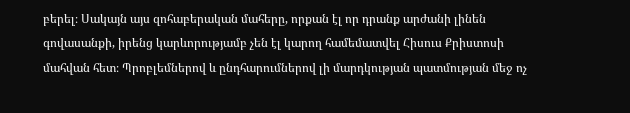բերել։ Սակայն այս զոհաբերական մահերը, որքան էլ որ դրանք արժանի լինեն գովասանքի, իրենց կարևորությամբ չեն էլ կարող համեմատվել Հիսուս Քրիստոսի մահվան հետ։ Պրոբլեմներով և ընդհարումներով լի մարդկության պատմության մեջ ոչ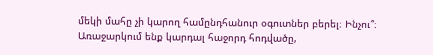մեկի մահը չի կարող համընդհանուր օգուտներ բերել։ Ինչու՞։
Առաջարկում ենք կարդալ հաջորդ հոդվածը,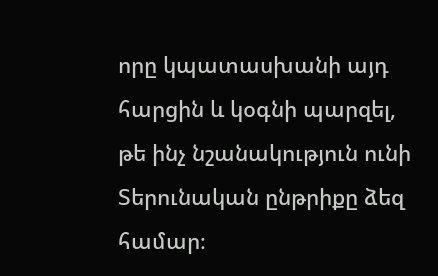որը կպատասխանի այդ հարցին և կօգնի պարզել, թե ինչ նշանակություն ունի Տերունական ընթրիքը ձեզ համար։